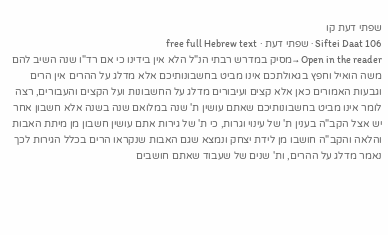שפתי דעת קו
Siftei Daat 106 · שפתי דעת · free full Hebrew text
Open in the reader →מסיק במדרש רבתי הנ"ל הלא אין בידינו כי אם רד"ו שנה השיב להם משה הואיל וחפץ בגאולתכם אינו מביט בחשבונותיכם אלא מדלג על ההרים אין הרים וגבעות האמורים כאן אלא קצים ועיבורים מדלג על החשבונות ועל הקצים והעבורים, רצה לומר אינו מביט בחשבונותיכם שאתם עושין ת' שנה במלואם שנה בשנה אלא חשבון אחר יש אצל הקב"ה בענין ת' של עינוי וגרות, כי ת' של גירות אתם עושין חשבון מן מיתת האבות והלאה והקב"ה חושבו מן לידת יצחק ונמצא שגם האבות שנקראו הרים בכלל הגירות לכך נאמר מדלג על ההרים, ות' שנים של שעבוד שאתם חושבים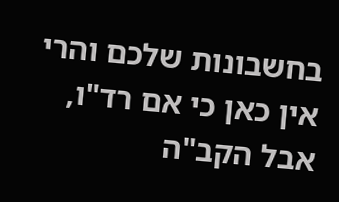בחשבונות שלכם והרי אין כאן כי אם רד"ו, אבל הקב"ה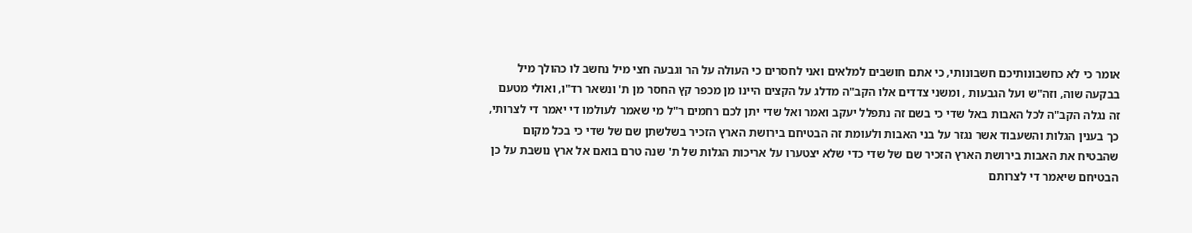אומר כי לא כחשבונותיכם חשבונותי, כי אתם חושבים למלאים ואני לחסרים כי העולה על הר וגבעה חצי מיל נחשב לו כהולך מיל בבקעה שוה, וזה"ש ועל הגבעות , ומשני צדדים אלו הקב"ה מדלג על הקצים היינו מן מכפר קץ החסר מן ת' ונשאר רד"ו, ואולי מטעם זה נגלה הקב"ה לכל האבות באל שדי כי בשם זה נתפלל יעקב ואמר ואל שדי יתן לכם רחמים ר"ל מי שאמר לעולמו די יאמר די לצרותי, כך בענין הגלות והשעבוד אשר נגזר על בני האבות ולעומת זה הבטיחם בירושת הארץ הזכיר בשלשתן שם של שדי כי בכל מקום שהבטיח את האבות בירושת הארץ הזכיר שם של שדי כדי שלא יצטערו על אריכות הגלות של ת' שנה טרם בואם אל ארץ נושבת על כן הבטיחם שיאמר די לצרותם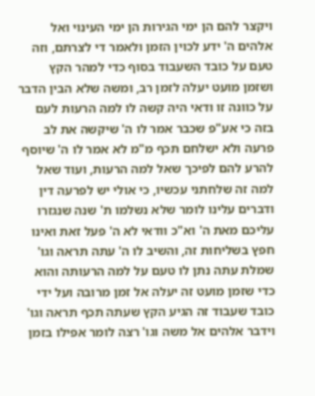ויקצר להם הן ימי הגירות הן ימי העינוי ואל אלהים ה' ידע לכוין הזמן ולאמר די לצרתם, וזה טעם על כובד השעבוד בסוף כדי למהר הקץ ושזמן מועט יעלה לזמן רב, ומשה שלא הבין הדבר על כוונה זו ודאי היה קשה לו למה הרעות לעם בזה כי אע"פ שכבר אמר לו ה' שיקשה את לב פרעה ולא ישלחם תכף מ"מ לא אמר לו ה' שיוסף להרע להם לפיכך שאל למה הרעות, ועוד שאל למה זה שלחתני עכשיו, כי אולי יש לפרעה דין ודברים עלינו לומר שלא נשלמו ת' שנה שנגזרו עליכם מאת ה' וא"כ וודאי לא ה' פעל זאת ואינו חפץ בשליחות זה, והשיב לו ה' עתה תראה וגו' שמלת עתה נתן לו טעם על למה הרעותה והוא כדי שזמן מועט זה יעלה אל זמן מרובה ועל ידי כובד שעבוד זה הגיע הקץ שעתה תכף תראה וגו' וידבר אלהים אל משה וגו' רצה לומר אפילו בזמן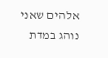אלהים שאני נוהג במדת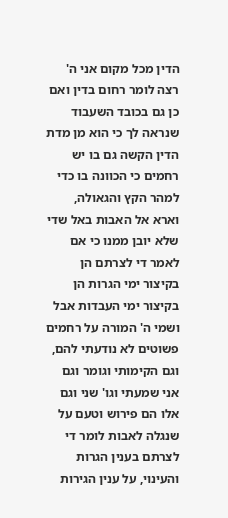הדין מכל מקום אני ה' רצה לומר רחום בדין ואם כן גם בכובד השעבוד שנראה לך כי הוא מן מדת הדין הקשה גם בו יש רחמים כי הכוונה בו כדי למהר הקץ והגאולה, וארא אל האבות באל שדי שלא יובן ממנו כי אם לאמר די לצרתם הן בקיצור ימי הגרות הן בקיצור ימי העבדות אבל ושמי ה' המורה על רחמים פשוטים לא נודעתי להם, וגם הקימותי וגומר וגם אני שמעתי וגו' שני וגם אלו הם פירוש וטעם על שנגלה לאבות לומר די לצרתם בענין הגרות והעינוי, על ענין הגירות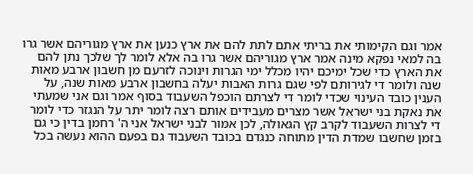אמר וגם הקימותי את בריתי אתם לתת להם את ארץ כנען את ארץ מגוריהם אשר גרו בה למאי נפקא מינה אמר ארץ מגוריהם אשר גרו בה אלא לומר לך שלכך נתן להם את הארץ כדי שכל ימיכם יהיו מכלל ימי הגרות וינוכה לזרעם מן חשבון ארבע מאות שנה ולומר די לגירותם לפי שגם גרות האבות יעלה בחשבון ארבע מאות שנה, על הענין כובד העינוי שכדי לומר די לצרתם הוכפל השעבוד בסוף אמר וגם אני שמעתי את נאקת בני ישראל אשר מצרים מעבידים אותם רצה לומר יתר על הנגזר כדי לומר די לצרות השעבוד לקרב קץ הגאולה, לכן אמור לבני ישראל אני ה' רחמן בדין כי גם בזמן שחשבו שמדת הדין מתוחה כנגדם בכובד השעבוד גם בפעם ההוא נעשה בכל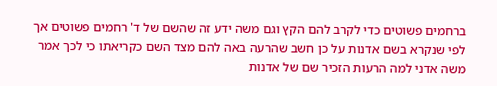ברחמים פשוטים כדי לקרב להם הקץ וגם משה ידע זה שהשם של ד' רחמים פשוטים אך לפי שנקרא בשם אדנות על כן חשב שהרעה באה להם מצד השם כקריאתו כי לכך אמר משה אדני למה הרעות הזכיר שם של אדנות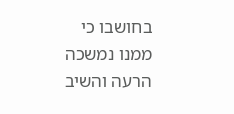בחושבו כי ממנו נמשכה הרעה והשיב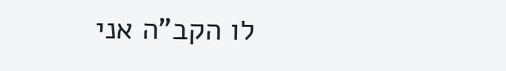לו הקב"ה אני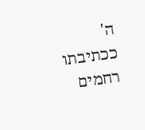ה' ככתיבתו רחמים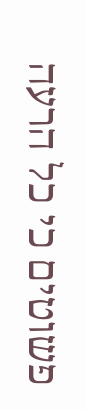פשוטים כי כל הרעה